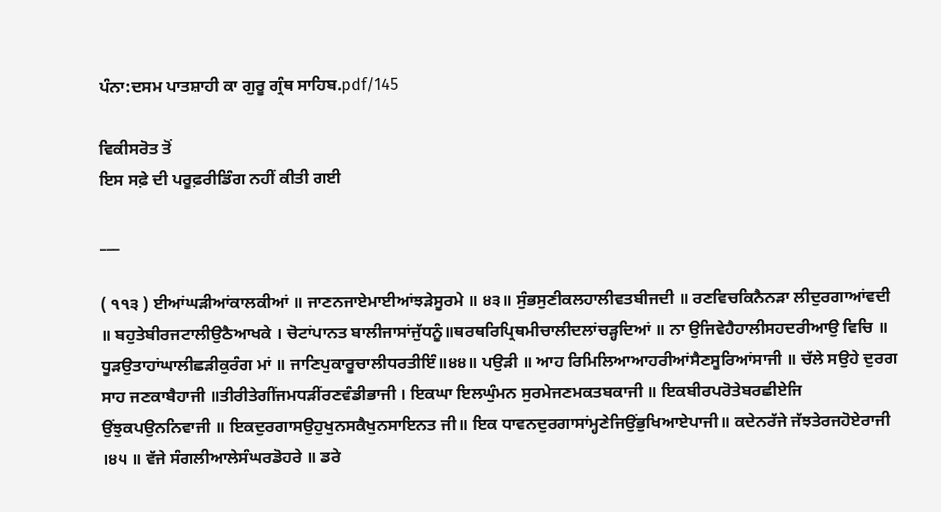ਪੰਨਾ:ਦਸਮ ਪਾਤਸ਼ਾਹੀ ਕਾ ਗੁਰੂ ਗ੍ਰੰਥ ਸਾਹਿਬ.pdf/145

ਵਿਕੀਸਰੋਤ ਤੋਂ
ਇਸ ਸਫ਼ੇ ਦੀ ਪਰੂਫ਼ਰੀਡਿੰਗ ਨਹੀਂ ਕੀਤੀ ਗਈ

___

( ੧੧੩ ) ਈਆਂਘੜੀਆਂਕਾਲਕੀਆਂ ॥ ਜਾਣਨਜਾਏਮਾਈਆਂਝੜੇਸੂਰਮੇ ॥ ੪੩॥ ਸੁੰਭਸੁਣੀਕਲਹਾਲੀਵਤਬੀਜਦੀ ॥ ਰਣਵਿਚਕਿਨੈਨੜਾ ਲੀਦੁਰਗਾਆਂਵਦੀ ॥ ਬਹੁਤੇਬੀਰਜਟਾਲੀਉਠੈਆਖਕੇ । ਚੋਟਾਂਪਾਨਤ ਬਾਲੀਜਾਸਾਂਜੁੱਧਨੂੰ॥ਥਰਥਰਿਪ੍ਰਿਥਮੀਚਾਲੀਦਲਾਂਚੜ੍ਹਦਿਆਂ ॥ ਨਾ ਉਜਿਵੇਹੈਹਾਲੀਸਹਦਰੀਆਉ ਵਿਚਿ ॥ ਧੂੜਉਤਾਹਾਂਘਾਲੀਛੜੀਕੁਰੰਗ ਮਾਂ ॥ ਜਾਣਿਪੁਕਾਰੂਚਾਲੀਧਰਤੀਇੰ॥੪੪॥ ਪਉੜੀ ॥ ਆਹ ਰਿਮਿਲਿਆਆਹਰੀਆਂਸੈਣਸੂਰਿਆਂਸਾਜੀ ॥ ਚੱਲੇ ਸਉਹੇ ਦੁਰਗ ਸਾਹ ਜਣਕਾਬੈਹਾਜੀ ॥ਤੀਰੀਤੇਗੀਂਜਮਧੜੀਂਰਣਵੰਡੀਭਾਜੀ । ਇਕਘਾ ਇਲਘੁੰਮਨ ਸੁਰਮੇਜਣਮਕਤਬਕਾਜੀ ॥ ਇਕਬੀਰਪਰੋਤੇਬਰਛੀਏਜਿ ਉਂਝੁਕਪਉਨਨਿਵਾਜੀ ॥ ਇਕਦੁਰਗਾਸਉਹੁਖੁਨਸਕੈਖੁਨਸਾਇਨਤ ਜੀ॥ ਇਕ ਧਾਵਨਦੁਰਗਾਸਾਂਮ੍ਹਣੇਜਿਉਂਭੁਖਿਆਏਪਾਜੀ॥ ਕਦੇਨਰੱਜੇ ਜੱਝਤੇਰਜਹੋਏਰਾਜੀ ।੪੫ ॥ ਵੱਜੇ ਸੰਗਲੀਆਲੇਸੰਘਰਡੋਹਰੇ ॥ ਡਰੇ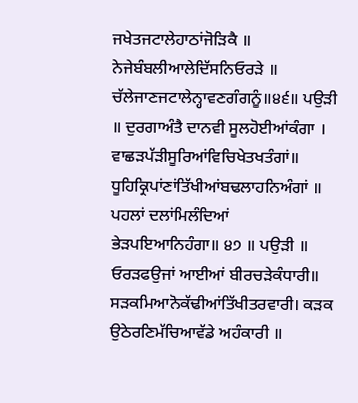ਜਖੇਤਜਟਾਲੇਹਾਠਾਂਜੋੜਿਕੈ ॥ ਨੇਜੇਬੰਬਲੀਆਲੇਦਿੱਸਨਿਓਰੜੇ ॥ ਚੱਲੇਜਾਣਜਟਾਲੇਨ੍ਹਾਵਣਗੰਗਨੂੰ॥੪੬॥ ਪਉੜੀ ॥ ਦੁਰਗਾਅੰਤੈ ਦਾਨਵੀ ਸੂਲਹੋਈਆਂਕੰਗਾ । ਵਾਛੜਪੱੜੀਸੂਰਿਆਂਵਿਚਿਖੇਤਖਤੰਗਾਂ॥ ਧੂਹਿਕ੍ਰਿਪਾਂਣਾਂਤਿੱਖੀਆਂਬਢਲਾਹਨਿਅੰਗਾਂ ॥ ਪਹਲਾਂ ਦਲਾਂਮਿਲੰਦਿਆਂ ਭੇੜਪਇਆਨਿਹੰਗਾ॥ ੪੭ ॥ ਪਉੜੀ ॥ ਓਰੜਫਉਜਾਂ ਆਈਆਂ ਬੀਰਚੜੇਕੰਧਾਰੀ॥ ਸੜਕਮਿਆਨੋਕੱਢੀਆਂਤਿੱਖੀਤਰਵਾਰੀ। ਕੜਕ ਉਠੇਰਣਿਮੱਚਿਆਵੱਡੇ ਅਹੰਕਾਰੀ ॥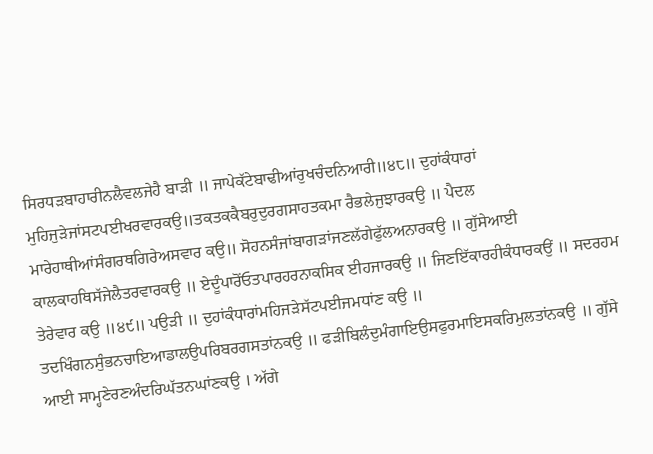ਸਿਰਧੜਬਾਹਾਰੀਨਲੈਵਲਜੇਹੈ ਬਾੜੀ ॥ ਜਾਪੇਕੱਟੇਬਾਢੀਆਂਰੁਖਚੰਦਨਿਆਰੀ॥੪੮॥ ਦੁਹਾਂਕੰਧਾਰਾਂ ਮੁਹਿਜੁੜੇਜਾਂਸਟਪਈਖਰਵਾਰਕਉ॥ਤਕਤਕਕੈਬਰੁਦੁਰਗਸਾਹਤਕਮਾ ਰੈਭਲੇਜੁਝਾਰਕਉ ॥ ਪੈਦਲ ਮਾਰੇਹਾਥੀਆਂਸੰਗਰਥਗਿਰੇਅਸਵਾਰ ਕਉ॥ ਸੋਹਨਸੰਜਾਂਬਾਗੜਾਂਜਣਲੱਗੇਫੁੱਲਅਨਾਰਕਉ ॥ ਗੁੱਸੇਆਈ ਕਾਲਕਾਹਥਿਸੱਜੇਲੈਤਰਵਾਰਕਉ ॥ ਏਦੂੰਪਾਰੋਂਓਤਪਾਰਹਰਨਾਕਸਿਕ ਈਹਜਾਰਕਉ ॥ ਜਿਣਇੱਕਾਰਹੀਕੰਧਾਰਕਉਂ ॥ ਸਦਰਹਮ ਤੇਰੇਵਾਰ ਕਉ ॥੪੯॥ ਪਉੜੀ ॥ ਦੁਹਾਂਕੰਧਾਰਾਂਮਹਿਜੜੇਸੱਟਪਈਜਮਧਾਂਣ ਕਉ ॥ ਤਦਖਿੰਗਨਸੁੰਭਨਚਾਇਆਡਾਲਉਪਰਿਬਰਗਸਤਾਂਨਕਉ ॥ ਫੜੀਬਿਲੰਦੁਮੰਗਾਇਉਸਫੁਰਮਾਇਸਕਰਿਮੁਲਤਾਂਨਕਉ ॥ ਗੁੱਸੇ ਆਈ ਸਾਮ੍ਹਣੇਰਣਅੰਦਰਿਘੱਤਨਘਾਂਣਕਉ । ਅੱਗੇ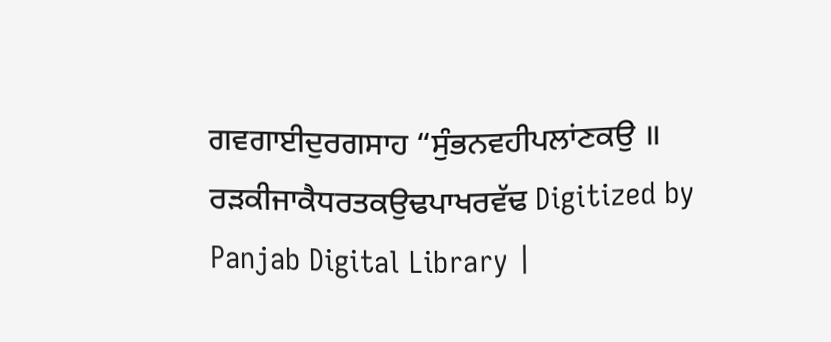ਗਵਗਾਈਦੁਰਗਸਾਹ “ਸੁੰਭਨਵਹੀਪਲਾਂਣਕਉ ॥ ਰੜਕੀਜਾਕੈਧਰਤਕਉਢਪਾਖਰਵੱਢ Digitized by Panjab Digital Library |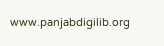www.panjabdigilib.org